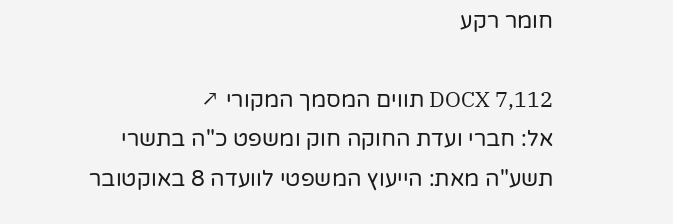חומר רקע

DOCX 7,112 תווים המסמך המקורי ↗
אל: חברי ועדת החוקה חוק ומשפט כ"ה בתשרי תשע"ה מאת: הייעוץ המשפטי לוועדה 8 באוקטובר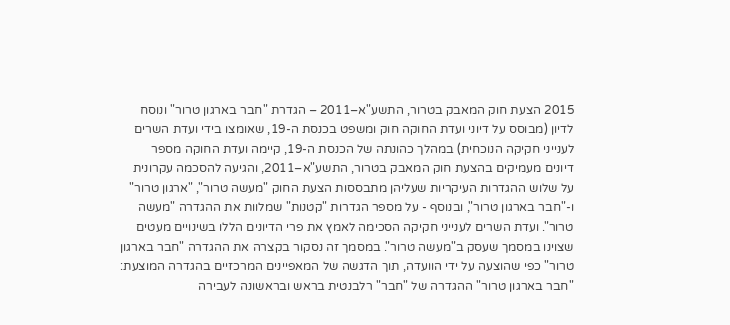2015 הצעת חוק המאבק בטרור, התשע"א–2011 – הגדרת "חבר בארגון טרור" ונוסח לדיון (מבוסס על דיוני ועדת החוקה חוק ומשפט בכנסת ה-19, שאומצו בידי ועדת השרים לענייני חקיקה הנוכחית) במהלך כהונתה של הכנסת ה-19, קיימה ועדת החוקה מספר דיונים מעמיקים בהצעת חוק המאבק בטרור, התשע"א–2011, והגיעה להסכמה עקרונית על שלוש ההגדרות העיקריות שעליהן מתבססות הצעת החוק "מעשה טרור", "ארגון טרור" ו-"חבר בארגון טרור", ובנוסף - על מספר הגדרות "קטנות" שמלוות את ההגדרה "מעשה טרור". ועדת השרים לענייני חקיקה הסכימה לאמץ את פרי הדיונים הללו בשינויים מעטים שצוינו במסמך שעסק ב"מעשה טרור". במסמך זה נסקור בקצרה את ההגדרה "חבר בארגון טרור" כפי שהוצעה על ידי הוועדה, תוך הדגשה של המאפיינים המרכזיים בהגדרה המוצעת: "חבר בארגון טרור" ההגדרה של "חבר" רלבנטית בראש ובראשונה לעבירה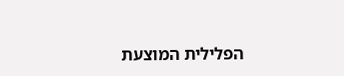הפלילית המוצעת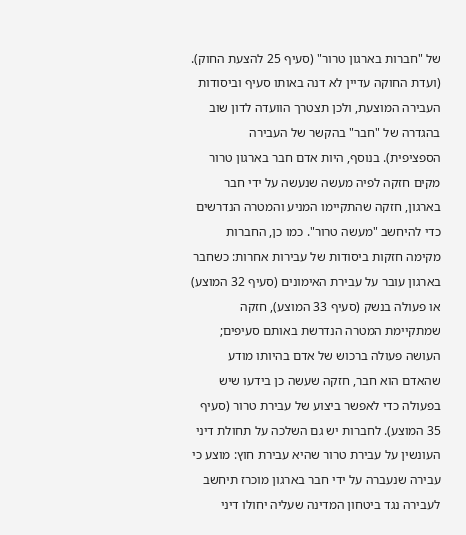של "חברות בארגון טרור" (סעיף 25 להצעת החוק). (ועדת החוקה עדיין לא דנה באותו סעיף וביסודות העבירה המוצעת, ולכן תצטרך הוועדה לדון שוב בהגדרה של "חבר" בהקשר של העבירה הספציפית). בנוסף, היות אדם חבר בארגון טרור מקים חזקה לפיה מעשה שנעשה על ידי חבר בארגון, חזקה שהתקיימו המניע והמטרה הנדרשים כדי להיחשב "מעשה טרור". כמו כן, החברות מקימה חזקות ביסודות של עבירות אחרות: כשחבר בארגון עובר על עבירת האימונים (סעיף 32 המוצע) או פעולה בנשק (סעיף 33 המוצע), חזקה שמתקיימת המטרה הנדרשת באותם סעיפים; העושה פעולה ברכוש של אדם בהיותו מודע שהאדם הוא חבר, חזקה שעשה כן בידעו שיש בפעולה כדי לאפשר ביצוע של עבירת טרור (סעיף 35 המוצע). לחברות יש גם השלכה על תחולת דיני העונשין על עבירת טרור שהיא עבירת חוץ: מוצע כי עבירה שנעברה על ידי חבר בארגון מוכרז תיחשב לעבירה נגד ביטחון המדינה שעליה יחולו דיני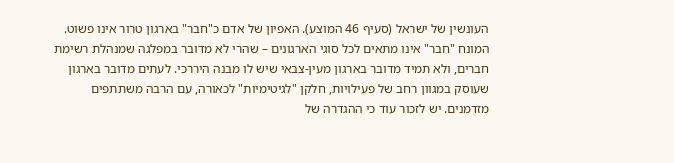העונשין של ישראל (סעיף 46 המוצע). האפיון של אדם כ"חבר" בארגון טרור אינו פשוט. המונח "חבר" אינו מתאים לכל סוגי הארגונים – שהרי לא מדובר במפלגה שמנהלת רשימת חברים, ולא תמיד מדובר בארגון מעין-צבאי שיש לו מבנה היררכי. לעתים מדובר בארגון שעוסק במגוון רחב של פעילויות, חלקן "לגיטימיות" לכאורה, עם הרבה משתתפים מזדמנים. יש לזכור עוד כי ההגדרה של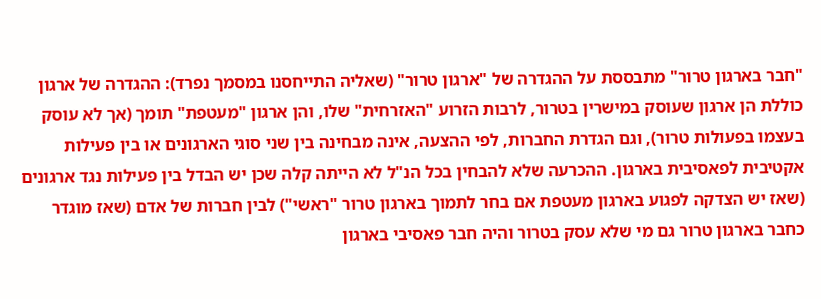"חבר בארגון טרור" מתבססת על ההגדרה של "ארגון טרור" (שאליה התייחסנו במסמך נפרד): ההגדרה של ארגון כוללת הן ארגון שעוסק במישרין בטרור, לרבות הזרוע "האזרחית" שלו, והן ארגון "מעטפת" תומך (אך לא עוסק בעצמו בפעולות טרור), וגם הגדרת החברות, לפי ההצעה, אינה מבחינה בין שני סוגי הארגונים או בין פעילות אקטיבית לפאסיבית בארגון. ההכרעה שלא להבחין בכל הנ"ל לא הייתה קלה שכן יש הבדל בין פעילות נגד ארגונים (שאז יש הצדקה לפגוע בארגון מעטפת אם בחר לתמוך בארגון טרור "ראשי") לבין חברות של אדם (שאז מוגדר כחבר בארגון טרור גם מי שלא עסק בטרור והיה חבר פאסיבי בארגון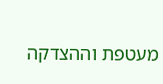מעטפת וההצדקה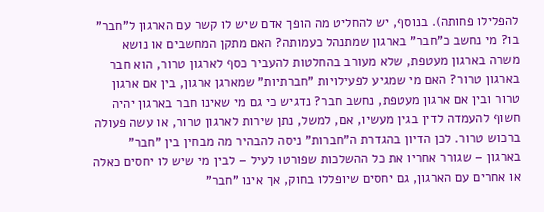להפלילו פחותה). בנוסף, יש להחליט מה הופך אדם שיש לו קשר עם הארגון ל"חבר" בו? מי נחשב כ"חבר" בארגון שמתנהל כעמותה? האם מתקן המחשבים או נושא משרה בארגון מעטפת, שלא מעורב בהחלטות להעביר כסף לארגון טרור, הוא חבר בארגון טרור? האם מי שמגיע לפעילויות "חברתיות" שמארגן ארגון, בין אם ארגון טרור ובין אם ארגון מעטפת, נחשב חבר? נדגיש כי גם מי שאינו חבר בארגון יהיה חשוף להעמדה לדין בגין מעשיו, אם, למשל, נתן שירות לארגון טרור, או עשה פעולה ברכוש טרור. לכן הדיון בהגדרת ה"חברות" ניסה להבהיר מה מבחין בין "חבר" בארגון – שגורר אחריו את כל ההשלכות שפורטו לעיל – לבין מי שיש לו יחסים כאלה או אחרים עם הארגון, גם יחסים שיופללו בחוק, אך אינו "חבר"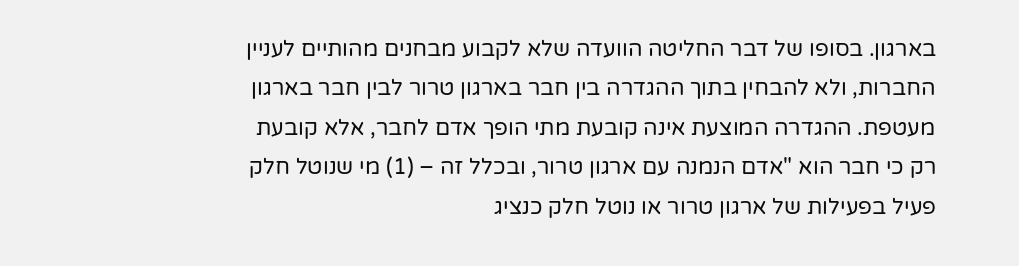בארגון. בסופו של דבר החליטה הוועדה שלא לקבוע מבחנים מהותיים לעניין החברות, ולא להבחין בתוך ההגדרה בין חבר בארגון טרור לבין חבר בארגון מעטפת. ההגדרה המוצעת אינה קובעת מתי הופך אדם לחבר, אלא קובעת רק כי חבר הוא "אדם הנמנה עם ארגון טרור, ובכלל זה – (1) מי שנוטל חלק פעיל בפעילות של ארגון טרור או נוטל חלק כנציג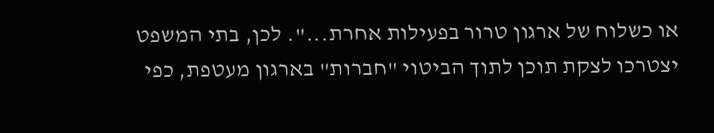או כשלוח של ארגון טרור בפעילות אחרת...". לכן, בתי המשפט יצטרכו לצקת תוכן לתוך הביטוי "חברות" בארגון מעטפת, כפי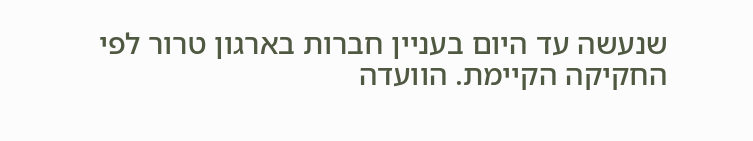שנעשה עד היום בעניין חברות בארגון טרור לפי החקיקה הקיימת. הוועדה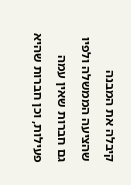קיבלה את המבנה שהציעה הממשלה ולפיו גם חברות שאין עמה פעילות, וכן חברות שהיא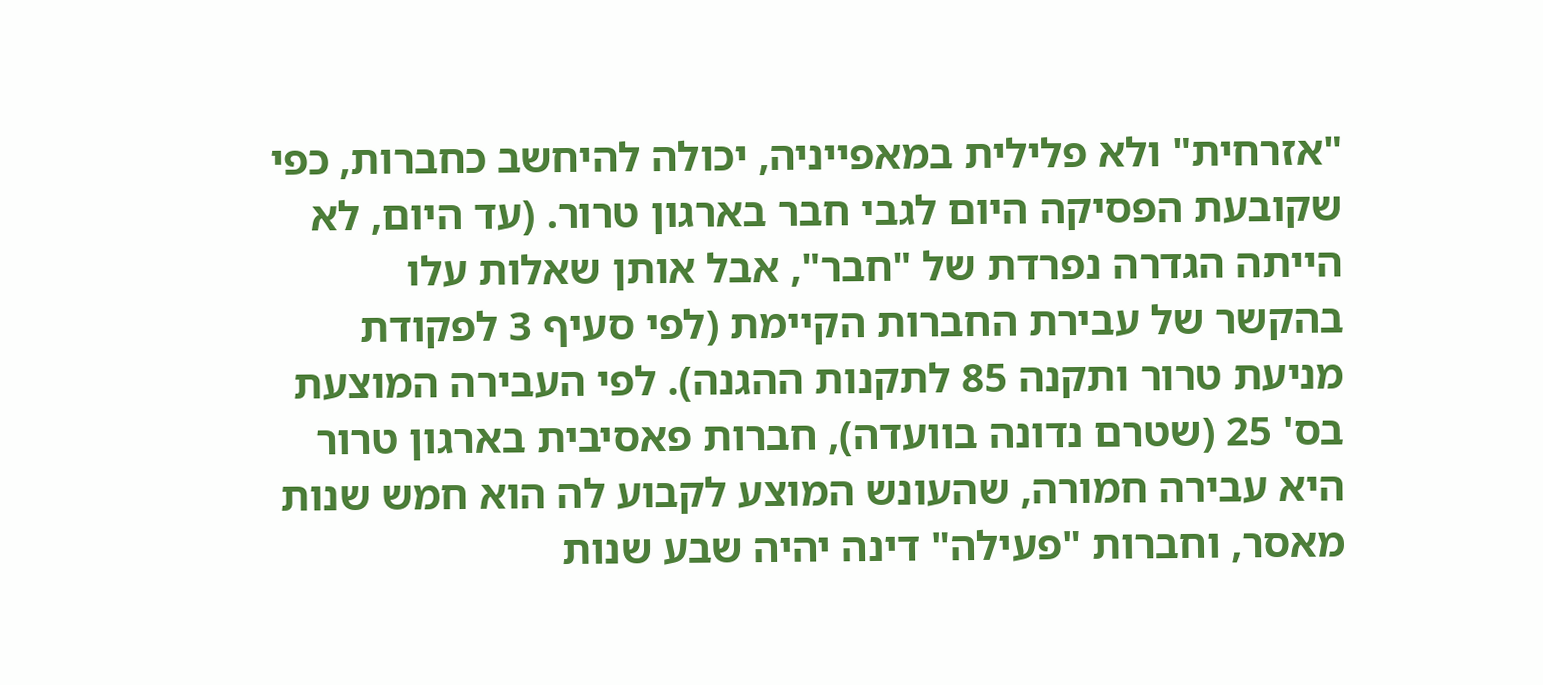"אזרחית" ולא פלילית במאפייניה, יכולה להיחשב כחברות, כפי שקובעת הפסיקה היום לגבי חבר בארגון טרור. (עד היום, לא הייתה הגדרה נפרדת של "חבר", אבל אותן שאלות עלו בהקשר של עבירת החברות הקיימת (לפי סעיף 3 לפקודת מניעת טרור ותקנה 85 לתקנות ההגנה). לפי העבירה המוצעת בס' 25 (שטרם נדונה בוועדה), חברות פאסיבית בארגון טרור היא עבירה חמורה, שהעונש המוצע לקבוע לה הוא חמש שנות מאסר, וחברות "פעילה" דינה יהיה שבע שנות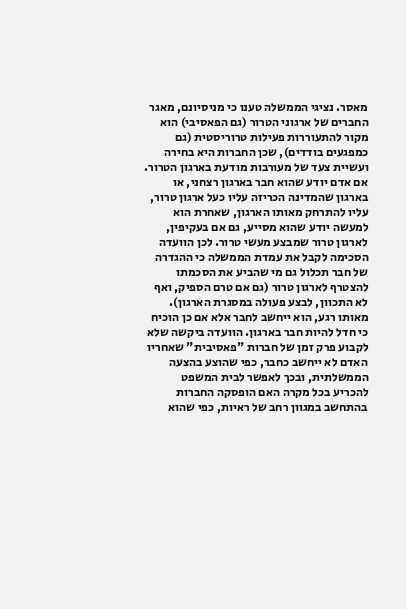מאסר. נציגי הממשלה טענו כי מניסיונם, מאגר החברים של ארגוני הטרור (גם הפאסיבי) הוא מקור להתעוררות פעילות טרוריסטית (גם כמפגעים בודדים), שכן החברות היא בחירה ועשיית צעד של מעורבות מודעת בארגון הטרור. אם אדם יודע שהוא חבר בארגון רצחני, או בארגון שהמדינה הכריזה עליו כעל ארגון טרור, עליו להתרחק מאותו הארגון, שאחרת הוא למעשה יודע שהוא מסייע, גם אם בעקיפין, לארגון טרור שמבצע מעשי טרור. לכן הוועדה הסכימה לקבל את עמדת הממשלה כי ההגדרה של חבר תכלול גם מי שהביע את הסכמתו להצטרף לארגון טרור (גם אם טרם הספיק, ואף לא התכוון, לבצע פעולה במסגרת הארגון). מאותו רגע, הוא ייחשב לחבר אלא אם כן הוכיח כי חדל להיות חבר בארגון. הוועדה ביקשה שלא לקבוע פרק זמן של חברות "פאסיבית" שאחריו האדם לא ייחשב כחבר, כפי שהוצע בהצעה הממשלתית, ובכך לאפשר לבית המשפט להכריע בכל מקרה האם הופסקה החברות בהתחשב במגוון רחב של ראיות, כפי שהוא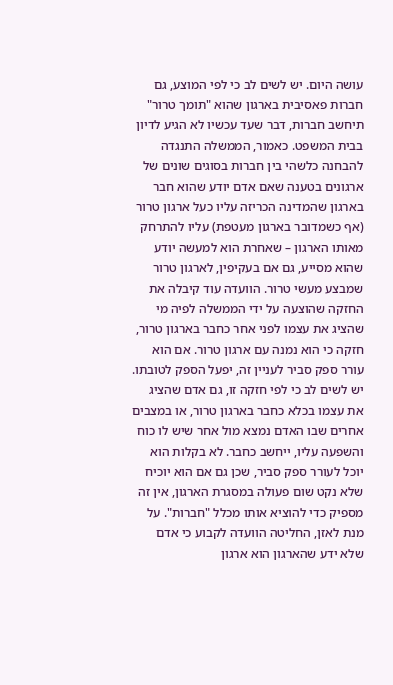עושה היום. יש לשים לב כי לפי המוצע, גם חברות פאסיבית בארגון שהוא "תומך טרור" תיחשב חברות, דבר שעד עכשיו לא הגיע לדיון בבית המשפט. כאמור, הממשלה התנגדה להבחנה כלשהי בין חברות בסוגים שונים של ארגונים בטענה שאם אדם יודע שהוא חבר בארגון שהמדינה הכריזה עליו כעל ארגון טרור (אף כשמדובר בארגון מעטפת) עליו להתרחק מאותו הארגון – שאחרת הוא למעשה יודע שהוא מסייע, גם אם בעקיפין, לארגון טרור שמבצע מעשי טרור. הוועדה עוד קיבלה את החזקה שהוצעה על ידי הממשלה לפיה מי שהציג את עצמו לפני אחר כחבר בארגון טרור, חזקה כי הוא נמנה עם ארגון טרור. אם הוא עורר ספק סביר לעניין זה, יפעל הספק לטובתו. יש לשים לב כי לפי חזקה זו, גם אדם שהציג את עצמו בכלא כחבר בארגון טרור, או במצבים אחרים שבו האדם נמצא מול אחר שיש לו כוח והשפעה עליו, ייחשב כחבר. לא בקלות הוא יוכל לעורר ספק סביר, שכן גם אם הוא יוכיח שלא נקט שום פעולה במסגרת הארגון, אין זה מספיק כדי להוציא אותו מכלל "חברות". על מנת לאזן, החליטה הוועדה לקבוע כי אדם שלא ידע שהארגון הוא ארגון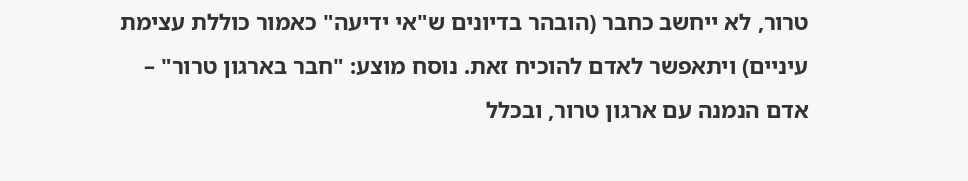טרור, לא ייחשב כחבר (הובהר בדיונים ש"אי ידיעה" כאמור כוללת עצימת עיניים) ויתאפשר לאדם להוכיח זאת. נוסח מוצע: "חבר בארגון טרור" – אדם הנמנה עם ארגון טרור, ובכלל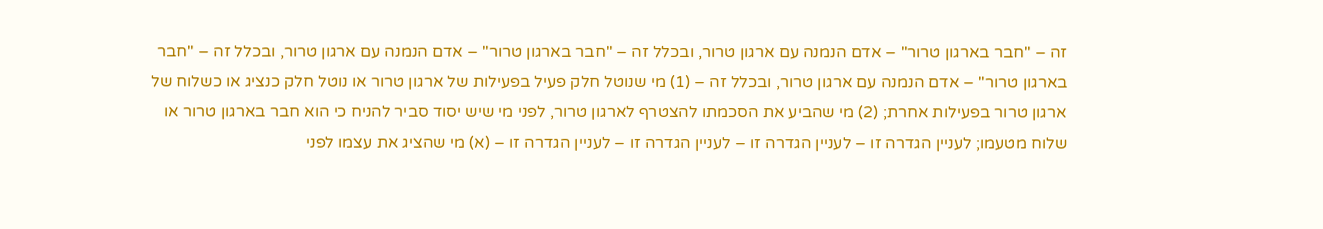זה – "חבר בארגון טרור" – אדם הנמנה עם ארגון טרור, ובכלל זה – "חבר בארגון טרור" – אדם הנמנה עם ארגון טרור, ובכלל זה – "חבר בארגון טרור" – אדם הנמנה עם ארגון טרור, ובכלל זה – (1) מי שנוטל חלק פעיל בפעילות של ארגון טרור או נוטל חלק כנציג או כשלוח של ארגון טרור בפעילות אחרת; (2) מי שהביע את הסכמתו להצטרף לארגון טרור, לפני מי שיש יסוד סביר להניח כי הוא חבר בארגון טרור או שלוח מטעמו; לעניין הגדרה זו – לעניין הגדרה זו – לעניין הגדרה זו – לעניין הגדרה זו – (א) מי שהציג את עצמו לפני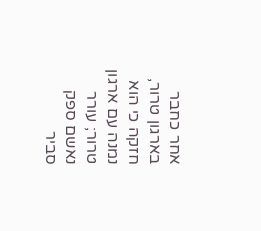אחר כחבר בארגון טרור, חזקה כי הוא נמנה עם ארגון טרור; עורר נאשם ספק סביר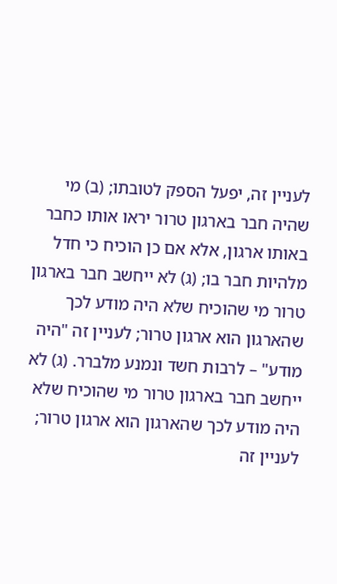לעניין זה, יפעל הספק לטובתו; (ב) מי שהיה חבר בארגון טרור יראו אותו כחבר באותו ארגון, אלא אם כן הוכיח כי חדל מלהיות חבר בו; (ג) לא ייחשב חבר בארגון טרור מי שהוכיח שלא היה מודע לכך שהארגון הוא ארגון טרור; לעניין זה "היה מודע" – לרבות חשד ונמנע מלברר. (ג) לא ייחשב חבר בארגון טרור מי שהוכיח שלא היה מודע לכך שהארגון הוא ארגון טרור; לעניין זה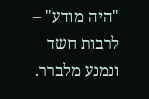"היה מודע" – לרבות חשד ונמנע מלברר.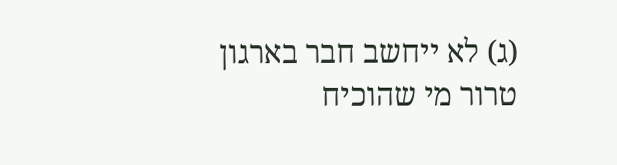(ג) לא ייחשב חבר בארגון טרור מי שהוכיח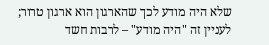שלא היה מודע לכך שהארגון הוא ארגון טרור; לעניין זה "היה מודע" – לרבות חשד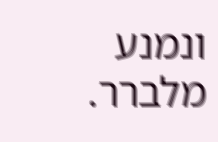ונמנע מלברר.